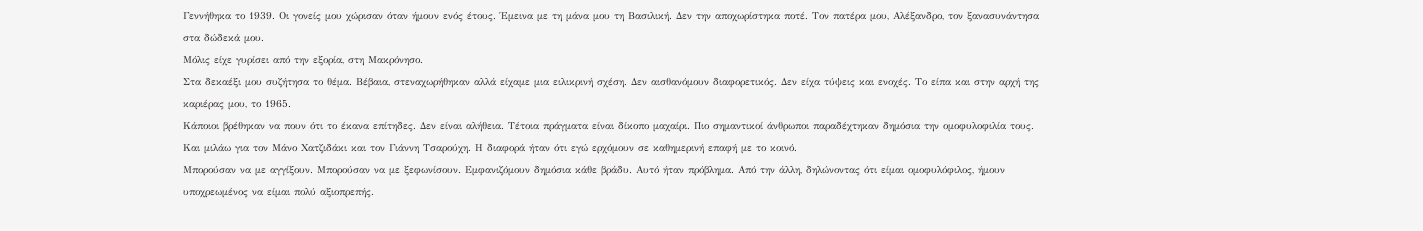Γεννήθηκα το 1939. Οι γονείς μου χώρισαν όταν ήμουν ενός έτους. Έμεινα με τη μάνα μου τη Βασιλική. Δεν την αποχωρίστηκα ποτέ. Τον πατέρα μου, Αλέξανδρο, τον ξανασυνάντησα στα δώδεκά μου.
Μόλις είχε γυρίσει από την εξορία, στη Μακρόνησο.
Στα δεκαέξι μου συζήτησα το θέμα. Βέβαια, στεναχωρήθηκαν αλλά είχαμε μια ειλικρινή σχέση. Δεν αισθανόμουν διαφορετικός. Δεν είχα τύψεις και ενοχές. Το είπα και στην αρχή της καριέρας μου, το 1965.
Κάποιοι βρέθηκαν να πουν ότι το έκανα επίτηδες. Δεν είναι αλήθεια. Τέτοια πράγματα είναι δίκοπο μαχαίρι. Πιο σημαντικοί άνθρωποι παραδέχτηκαν δημόσια την ομοφυλοφιλία τους. Και μιλάω για τον Μάνο Χατζιδάκι και τον Γιάννη Τσαρούχη. Η διαφορά ήταν ότι εγώ ερχόμουν σε καθημερινή επαφή με το κοινό.
Μπορούσαν να με αγγίξουν. Μπορούσαν να με ξεφωνίσουν. Εμφανιζόμουν δημόσια κάθε βράδυ. Αυτό ήταν πρόβλημα. Από την άλλη, δηλώνοντας ότι είμαι ομοφυλόφιλος, ήμουν υποχρεωμένος να είμαι πολύ αξιοπρεπής.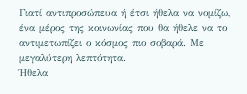Γιατί αντιπροσώπευα ή έτσι ήθελα να νομίζω, ένα μέρος της κοινωνίας που θα ήθελε να το αντιμετωπίζει ο κόσμος πιο σοβαρά. Με μεγαλύτερη λεπτότητα.
Ήθελα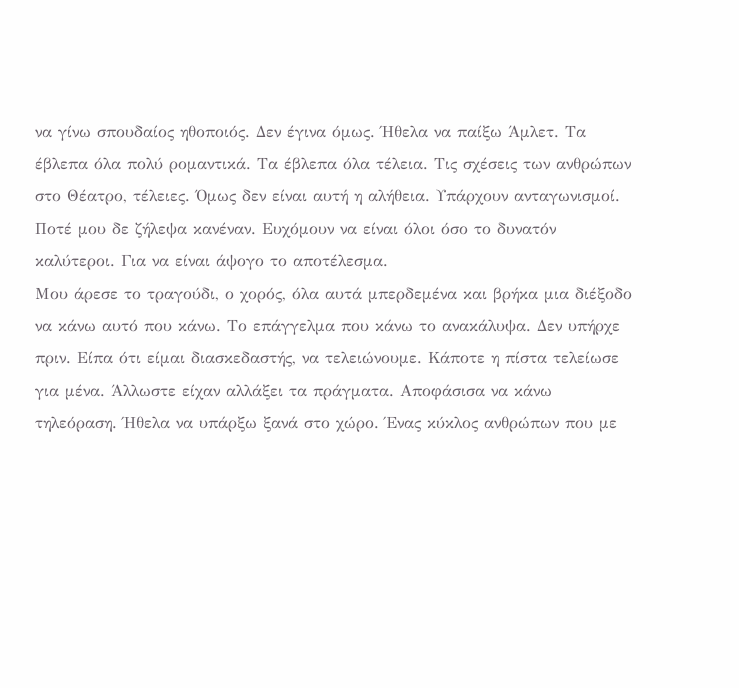να γίνω σπουδαίος ηθοποιός. Δεν έγινα όμως. Ήθελα να παίξω Άμλετ. Τα έβλεπα όλα πολύ ρομαντικά. Τα έβλεπα όλα τέλεια. Τις σχέσεις των ανθρώπων στο Θέατρο, τέλειες. Όμως δεν είναι αυτή η αλήθεια. Υπάρχουν ανταγωνισμοί. Ποτέ μου δε ζήλεψα κανέναν. Ευχόμουν να είναι όλοι όσο το δυνατόν καλύτεροι. Για να είναι άψογο το αποτέλεσμα.
Μου άρεσε το τραγούδι, ο χορός, όλα αυτά μπερδεμένα και βρήκα μια διέξοδο να κάνω αυτό που κάνω. Το επάγγελμα που κάνω το ανακάλυψα. Δεν υπήρχε πριν. Είπα ότι είμαι διασκεδαστής, να τελειώνουμε. Κάποτε η πίστα τελείωσε για μένα. Άλλωστε είχαν αλλάξει τα πράγματα. Αποφάσισα να κάνω τηλεόραση. Ήθελα να υπάρξω ξανά στο χώρο. Ένας κύκλος ανθρώπων που με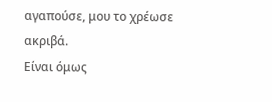αγαπούσε, μου το χρέωσε ακριβά.
Είναι όμως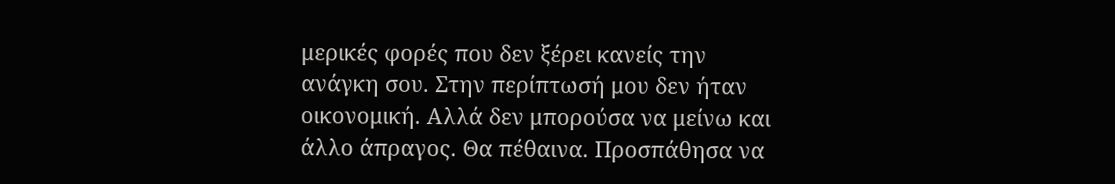μερικές φορές που δεν ξέρει κανείς την ανάγκη σου. Στην περίπτωσή μου δεν ήταν οικονομική. Αλλά δεν μπορούσα να μείνω και άλλο άπραγος. Θα πέθαινα. Προσπάθησα να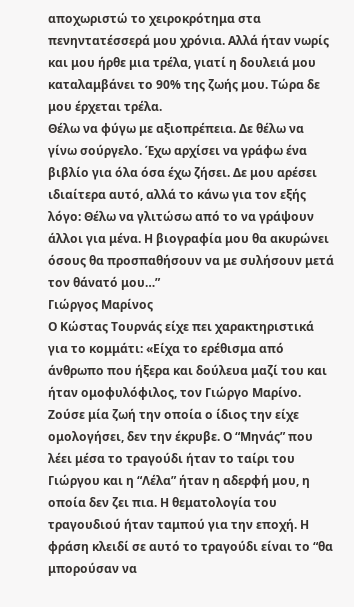αποχωριστώ το χειροκρότημα στα πενηντατέσσερά μου χρόνια. Αλλά ήταν νωρίς και μου ήρθε μια τρέλα, γιατί η δουλειά μου καταλαμβάνει το 90% της ζωής μου. Τώρα δε μου έρχεται τρέλα.
Θέλω να φύγω με αξιοπρέπεια. Δε θέλω να γίνω σούργελο. Έχω αρχίσει να γράφω ένα βιβλίο για όλα όσα έχω ζήσει. Δε μου αρέσει ιδιαίτερα αυτό, αλλά το κάνω για τον εξής λόγο: Θέλω να γλιτώσω από το να γράψουν άλλοι για μένα. Η βιογραφία μου θα ακυρώνει όσους θα προσπαθήσουν να με συλήσουν μετά τον θάνατό μου…”
Γιώργος Μαρίνος
Ο Κώστας Τουρνάς είχε πει χαρακτηριστικά για το κομμάτι: «Είχα το ερέθισμα από άνθρωπο που ήξερα και δούλευα μαζί του και ήταν ομοφυλόφιλος, τον Γιώργο Μαρίνο. Ζούσε μία ζωή την οποία ο ίδιος την είχε ομολογήσει, δεν την έκρυβε. Ο “Μηνάς” που λέει μέσα το τραγούδι ήταν το ταίρι του Γιώργου και η “Λέλα” ήταν η αδερφή μου, η οποία δεν ζει πια. Η θεματολογία του τραγουδιού ήταν ταμπού για την εποχή. Η φράση κλειδί σε αυτό το τραγούδι είναι το “θα μπορούσαν να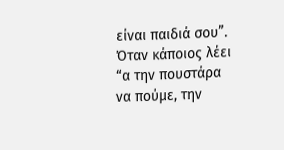είναι παιδιά σου”. Όταν κάποιος λέει “α την πουστάρα να πούμε, την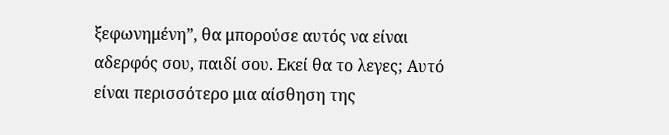ξεφωνημένη”, θα μπορούσε αυτός να είναι αδερφός σου, παιδί σου. Εκεί θα το λεγες; Αυτό είναι περισσότερο μια αίσθηση της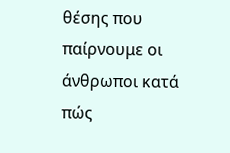θέσης που παίρνουμε οι άνθρωποι κατά πώς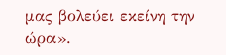μας βολεύει εκείνη την ώρα».